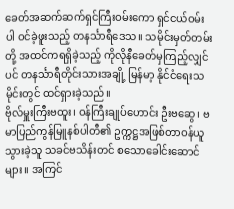ခေတ်အဆက်ဆက်ရှင်ကြီးဝမ်းကော ရှင်ငယ်ဝမ်းပါ ဝင်ခဲ့ဖူးသည့် တနင်္သာရီဒေသ။ သမိုင်းမှတ်တမ်းတို့ အထင်ကရရှိခဲ့သည့် ကိုလိုနီခေတ်မှကြည့်လျှင်ပင် တနင်္သာရီတိုင်းသားအချို့ မြန်မာ့ နိုင်ငံရေးသမိုင်းတွင် ထင်ရှားခဲ့သည်။
ဗိုလ်မှူးကြီးဗထူး၊ ဝန်ကြီးချုပ်ဟောင်း ဦးဗဆွေ၊ ဗမာပြည်ကွန်မြူနစ်ပါတီ၏ ဥက္ကဋ္ဌအဖြစ်တာဝန်ယူသွားခဲ့သူ သခင်ဗသိန်းတင် စသောခေါင်းဆောင်များ။ အကြင်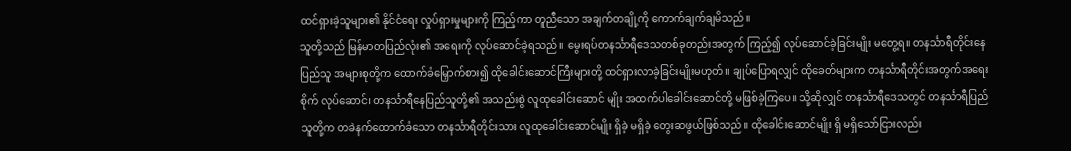ထင်ရှားခဲ့သူများ၏ နိုင်ငံရေး လှုပ်ရှားမှုများကို ကြည့်ကာ တူညီသော အချက်တချို့ကို ကောက်ချက်ချမိသည်။
သူတို့သည် မြန်မာတပြည်လုံး၏ အရေးကို လုပ်ဆောင်ခဲ့ရသည်။ မွေးရပ်တနင်္သာရီဒေသတစ်ခုတည်းအတွက် ကြည့်၍ လုပ်ဆောင်ခဲ့ခြင်းမျိုး မတွေ့ရ။ တနင်္သာရီတိုင်းနေပြည်သူ အများစုတို့က ထောက်ခံမြှောက်စား၍ ထိုခေါင်းဆောင်ကြီးများတို့ ထင်ရှားလာခဲ့ခြင်းမျိုးမဟုတ်။ ချုပ်ပြောရလျှင် ထိုခေတ်များက တနင်္သာရီတိုင်းအတွက်အရေးစိုက် လုပ်ဆောင်၊ တနင်္သာရီနေပြည်သူတို့၏ အသည်းစွဲ လူထုခေါင်းဆောင် မျိုး အထက်ပါခေါင်းဆောင်တို့ မဖြစ်ခဲ့ကြပေ။ သို့ဆိုလျှင် တနင်္သာရီဒေသတွင် တနင်္သာရီပြည်သူတို့က တခဲနက်ထောက်ခံသော တနင်္သာရီတိုင်းသား လူထုခေါင်းဆောင်မျိုး ရှိခဲ့ မရှိခဲ့ တွေးဆဖွယ်ဖြစ်သည်။ ထိုခေါင်းဆောင်မျိုး ရှိ မရှိသော်ငြားလည်း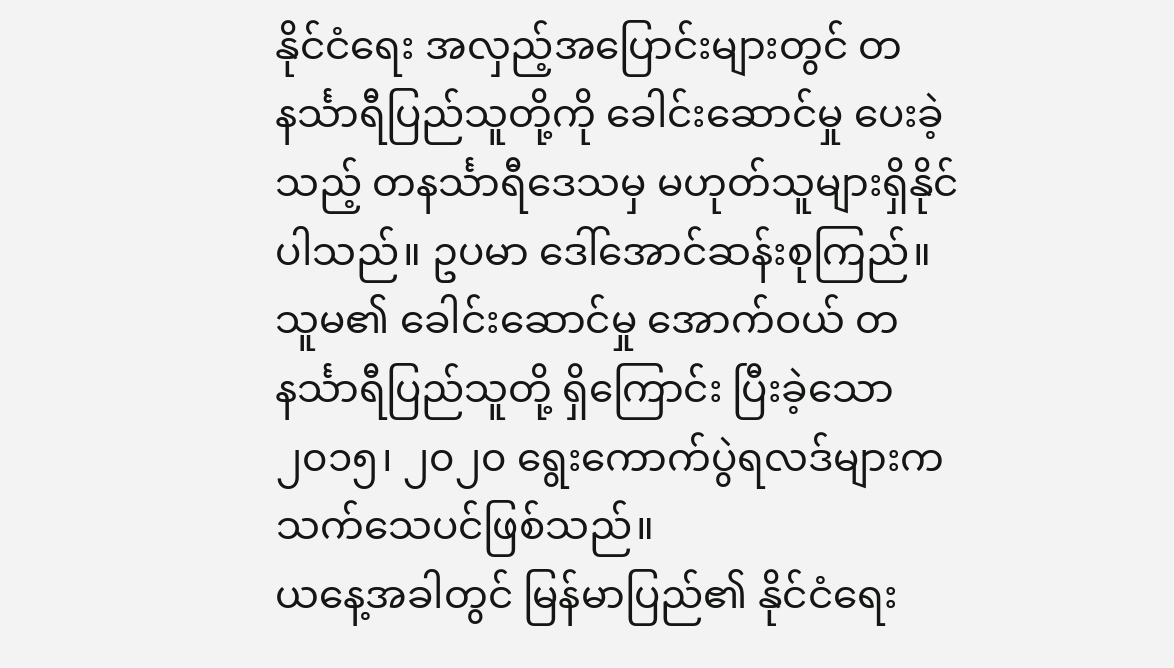နိုင်ငံရေး အလှည့်အပြောင်းများတွင် တနင်္သာရီပြည်သူတို့ကို ခေါင်းဆောင်မှု ပေးခဲ့သည့် တနင်္သာရီဒေသမှ မဟုတ်သူများရှိနိုင်ပါသည်။ ဥပမာ ဒေါ်အောင်ဆန်းစုကြည်။ သူမ၏ ခေါင်းဆောင်မှု အောက်ဝယ် တနင်္သာရီပြည်သူတို့ ရှိကြောင်း ပြီးခဲ့သော ၂၀၁၅၊ ၂၀၂၀ ရွေးကောက်ပွဲရလဒ်များကသက်သေပင်ဖြစ်သည်။
ယနေ့အခါတွင် မြန်မာပြည်၏ နိုင်ငံရေး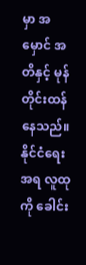မှာ အမှောင် အတိနှင့် မုန်တိုင်းထန်နေသည်။ နိုင်ငံရေးအရ လူထုကို ခေါင်း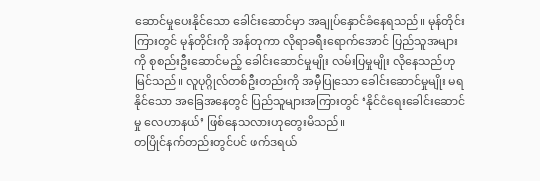ဆောင်မှုပေးနိုင်သော ခေါင်းဆောင်မှာ အချုပ်နှောင်ခံနေရသည်။ မုန်တိုင်းကြားတွင် မုန်တိုင်းကို အန်တုကာ လိုရာခရီးရောက်အောင် ပြည်သူအများကို စုစည်းဦးဆောင်မည့် ခေါင်းဆောင်မှုမျိုး လမ်းပြမှုမျိုး လိုနေသည်ဟု မြင်သည်။ လူပုဂ္ဂိုလ်တစ်ဦးတည်းကို အမှီပြုသော ခေါင်းဆောင်မှုမျိုး မရနိုင်သော အခြေအနေတွင် ပြည်သူများအကြားတွင် ‘နိုင်ငံရေးခေါင်းဆောင်မှု လေဟာနယ်’ ဖြစ်နေသလားဟုတွေးမိသည်။
တပြိုင်နက်တည်းတွင်ပင် ဖက်ဒရယ်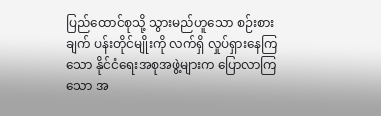ပြည်ထောင်စုသို့ သွားမည်ဟူသော စဉ်းစားချက် ပန်းတိုင်မျိုးကို လက်ရှိ လှုပ်ရှားနေကြသော နိုင်ငံရေးအစုအဖွဲ့များက ပြောလာကြသော အ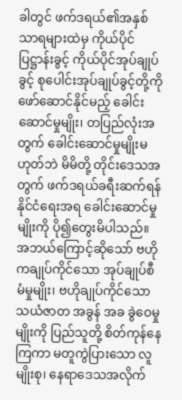ခါတွင် ဖက်ဒရယ်၏အနှစ်သာရများထဲမှ ကိုယ်ပိုင်ပြဋ္ဌာန်းခွင့် ကိုယ်ပိုင်အုပ်ချုပ်ခွင့် စုပေါင်းအုပ်ချုပ်ခွင့်တို့ကိုဖော်ဆောင်နိုင်မည့် ခေါင်းဆောင်မှုမျိုး၊ တပြည်လုံးအတွက် ခေါင်းဆောင်မှုမျိုးမဟုတ်ဘဲ မိမိတို့ တိုင်းဒေသအတွက် ဖက်ဒရယ်ခရီးဆက်ရန် နိုင်ငံရေးအရ ခေါင်းဆောင်မှုမျိုးကို ပို၍တွေးမိပါသည်။
အဘယ်ကြောင့်ဆိုသော် ဗဟိုကချုပ်ကိုင်သော အုပ်ချုပ်စီမံမှုမျိုး၊ ဗဟိုချုပ်ကိုင်သော သယံဇာတ အခွန် အခ ခွဲဝေမှုမျိုးကို ပြည်သူတို့ စိတ်ကုန်နေကြကာ မတူကွဲပြားသော လူမျိုးစု၊ နေရာဒေသအလိုက်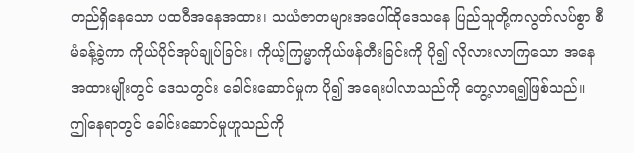တည်ရှိနေသော ပထဝီအနေအထား၊ သယံဇာတများအပေါ်ထိုဒေသနေ ပြည်သူတို့ကလွတ်လပ်စွာ စီမံခန့်ခွဲကာ ကိုယ်ပိုင်အုပ်ချုပ်ခြင်း၊ ကိုယ့်ကြမ္မာကိုယ်ဖန်တီးခြင်းကို ပို၍ လိုလားလာကြသော အနေအထားမျိုးတွင် ဒေသတွင်း ခေါင်းဆောင်မှုက ပို၍ အရေးပါလာသည်ကို တွေ့လာရ၍ဖြစ်သည်။ ဤနေရာတွင် ခေါင်းဆောင်မှုဟူသည်ကို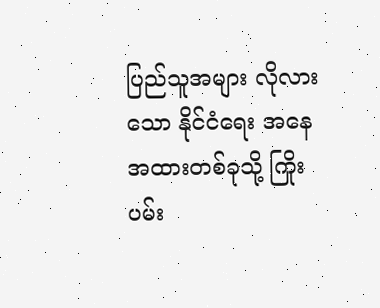ပြည်သူအများ လိုလားသော နိုင်ငံရေး အနေအထားတစ်ခုသို့ ကြိုးပမ်း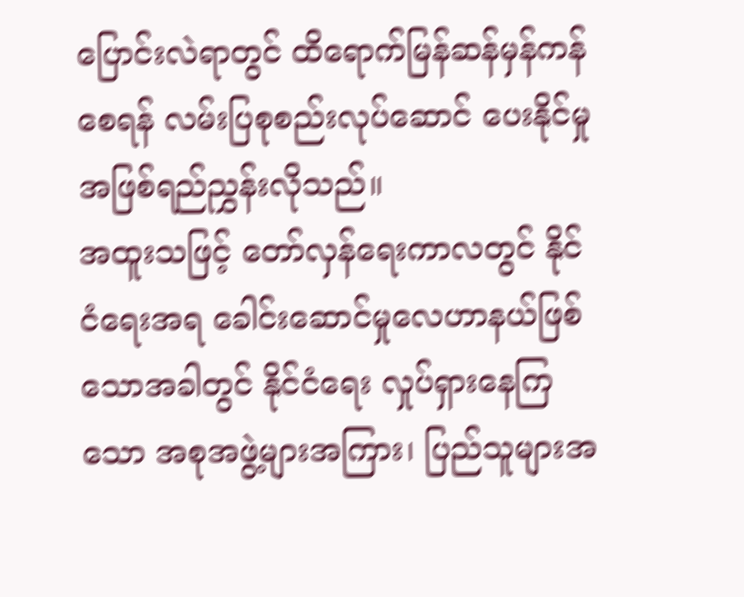ပြောင်းလဲရာတွင် ထိရောက်မြန်ဆန်မှန်ကန်စေရန် လမ်းပြစုစည်းလုပ်ဆောင် ပေးနိုင်မှု အဖြစ်ရည်ညွှန်းလိုသည်။
အထူးသဖြင့် တော်လှန်ရေးကာလတွင် နိုင်ငံရေးအရ ခေါင်းဆောင်မှုလေဟာနယ်ဖြစ်သောအခါတွင် နိုင်ငံရေး လှုပ်ရှားနေကြသော အစုအဖွဲ့များအကြား၊ ပြည်သူများအ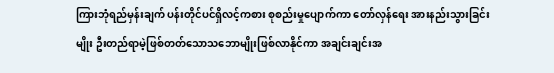ကြားဘုံရည်မှန်းချက် ပန်းတိုင်ပင်ရှိလင့်ကစား စုစည်းမှုပျောက်ကာ တော်လှန်ရေး အားနည်းသွားခြင်းမျိုး ဦးတည်ရာမဲ့ဖြစ်တတ်သောသဘောမျိုးဖြစ်လာနိုင်ကာ အချင်းချင်းအ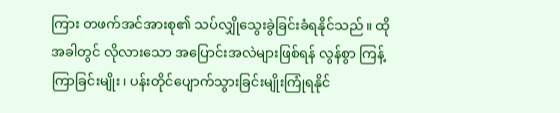ကြား တဖက်အင်အားစု၏ သပ်လျှိုသွေးခွဲခြင်းခံရနိုင်သည်။ ထိုအခါတွင် လိုလားသော အပြောင်းအလဲများဖြစ်ရန် လွန်စွာ ကြန့်ကြာခြင်းမျိုး၊ ပန်းတိုင်ပျောက်သွားခြင်းမျိုးကြုံရနိုင်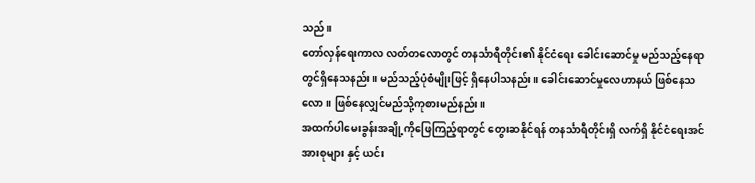သည်။
တော်လှန်ရေးကာလ လတ်တလောတွင် တနင်္သာရီတိုင်း၏ နိုင်ငံရေး ခေါင်းဆောင်မှု မည်သည့်နေရာတွင်ရှိနေသနည်း။ မည်သည့်ပုံစံမျိုးဖြင့် ရှိနေပါသနည်း။ ခေါင်းဆောင်မှုလေဟာနယ် ဖြစ်နေသလော။ ဖြစ်နေလျှင်မည်သို့ကုစားမည်နည်း။
အထက်ပါမေးခွန်းအချို့ကိုဖြေကြည့်ရာတွင် တွေးဆနိုင်ရန် တနင်္သာရီတိုင်းရှိ လက်ရှိ နိုင်ငံရေးအင်အားစုများ နှင့် ယင်း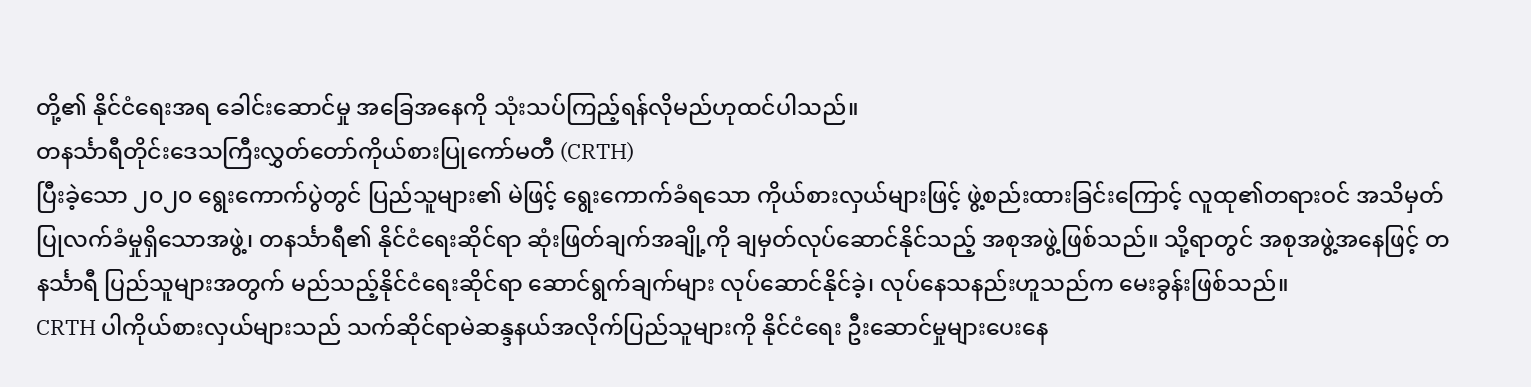တို့၏ နိုင်ငံရေးအရ ခေါင်းဆောင်မှု အခြေအနေကို သုံးသပ်ကြည့်ရန်လိုမည်ဟုထင်ပါသည်။
တနင်္သာရီတိုင်းဒေသကြီးလွှတ်တော်ကိုယ်စားပြုကော်မတီ (CRTH)
ပြီးခဲ့သော ၂၀၂၀ ရွေးကောက်ပွဲတွင် ပြည်သူများ၏ မဲဖြင့် ရွေးကောက်ခံရသော ကိုယ်စားလှယ်များဖြင့် ဖွဲ့စည်းထားခြင်းကြောင့် လူထု၏တရားဝင် အသိမှတ်ပြုလက်ခံမှုရှိသောအဖွဲ့၊ တနင်္သာရီ၏ နိုင်ငံရေးဆိုင်ရာ ဆုံးဖြတ်ချက်အချို့ကို ချမှတ်လုပ်ဆောင်နိုင်သည့် အစုအဖွဲ့ဖြစ်သည်။ သို့ရာတွင် အစုအဖွဲ့အနေဖြင့် တနင်္သာရီ ပြည်သူများအတွက် မည်သည့်နိုင်ငံရေးဆိုင်ရာ ဆောင်ရွက်ချက်များ လုပ်ဆောင်နိုင်ခဲ့၊ လုပ်နေသနည်းဟူသည်က မေးခွန်းဖြစ်သည်။
CRTH ပါကိုယ်စားလှယ်များသည် သက်ဆိုင်ရာမဲဆန္ဒနယ်အလိုက်ပြည်သူများကို နိုင်ငံရေး ဦးဆောင်မှုများပေးနေ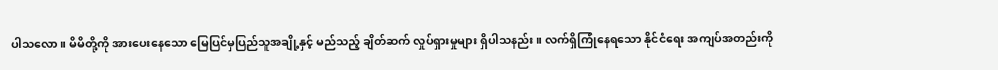ပါသလော။ မိမိတို့ကို အားပေးနေသော မြေပြင်မှပြည်သူအချို့နှင့် မည်သည့် ချိတ်ဆက် လှုပ်ရှားမှုများ ရှိပါသနည်း။ လက်ရှိကြုံနေရသော နိုင်ငံရေး အကျပ်အတည်းကို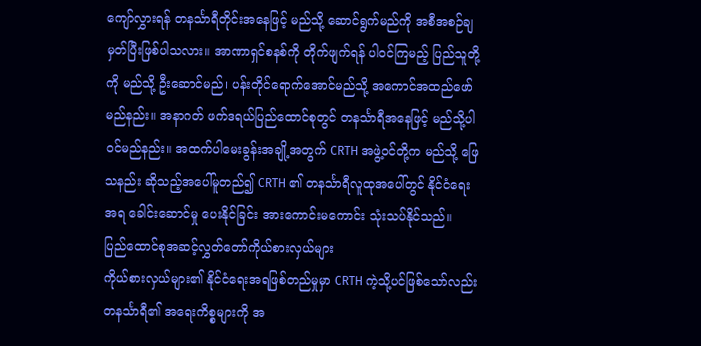ကျော်လွှားရန် တနင်္သာရီတိုင်းအနေဖြင့် မည်သို့ ဆောင်ရွက်မည်ကို အစီအစဉ်ချမှတ်ပြီးဖြစ်ပါသလား။ အာဏာရှင်စနစ်ကို တိုက်ဖျက်ရန် ပါဝင်ကြမည့် ပြည်သူတို့ကို မည်သို့ ဦးဆောင်မည်၊ ပန်းတိုင်ရောက်အောင်မည်သို့ အကောင်အထည်ဖော်မည်နည်း။ အနာဂတ် ဖက်ဒရယ်ပြည်ထောင်စုတွင် တနင်္သာရီအနေဖြင့် မည်သို့ပါဝင်မည်နည်း။ အထက်ပါမေးခွန်းအချို့အတွက် CRTH အဖွဲ့ဝင်တို့က မည်သို့ ဖြေသနည်း ဆိုသည့်အပေါ်မူတည်၍ CRTH ၏ တနင်္သာရီလူထုအပေါ်တွင် နိုင်ငံရေးအရ ခေါင်းဆောင်မှု ပေးနိုင်ခြင်း အားကောင်းမကောင်း သုံးသပ်နိုင်သည်။
ပြည်ထောင်စုအဆင့်လွှတ်တော်ကိုယ်စားလှယ်များ
ကိုယ်စားလှယ်များ၏ နိုင်ငံရေးအရဖြစ်တည်မှုမှာ CRTH ကဲ့သို့ပင်ဖြစ်သော်လည်း တနင်္သာရီ၏ အရေးကိစ္စများကို အ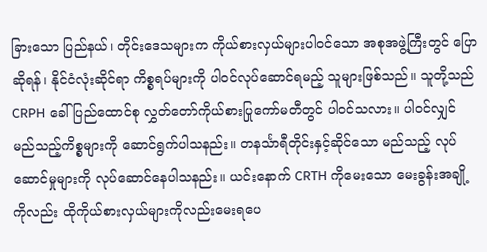ခြားသော ပြည်နယ်၊ တိုင်းဒေသများက ကိုယ်စားလှယ်များပါဝင်သော အစုအဖွဲ့ကြီးတွင် ပြောဆိုရန်၊ နိုင်ငံလုံးဆိုင်ရာ ကိစ္စရပ်များကို ပါဝင်လုပ်ဆောင်ရမည့် သူများဖြစ်သည်။ သူတို့သည် CRPH ခေါ် ပြည်ထောင်စု လွှတ်တော်ကိုယ်စားပြုကော်မတီတွင် ပါဝင်သလား။ ပါဝင်လျှင် မည်သည့်ကိစ္စများကို ဆောင်ရွက်ပါသနည်း။ တနင်္သာရီတိုင်းနှင့်ဆိုင်သော မည်သည့် လုပ်ဆောင်မှုများကို လုပ်ဆောင်နေပါသနည်း။ ယင်းနောက် CRTH ကိုမေးသော မေးခွန်းအချို့ကိုလည်း ထိုကိုယ်စားလှယ်များကိုလည်းမေးရပေ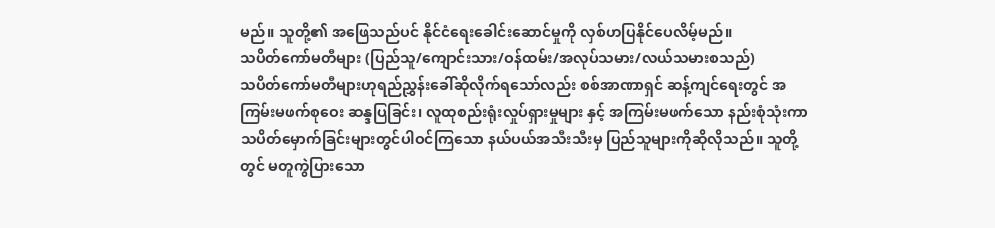မည်။ သူတို့၏ အဖြေသည်ပင် နိုင်ငံရေးခေါင်းဆောင်မှုကို လှစ်ဟပြနိုင်ပေလိမ့်မည်။
သပိတ်ကော်မတီများ (ပြည်သူ/ကျောင်းသား/ဝန်ထမ်း/အလုပ်သမား/လယ်သမားစသည်)
သပိတ်ကော်မတီများဟုရည်ညွှန်းခေါ်ဆိုလိုက်ရသော်လည်း စစ်အာဏာရှင် ဆန့်ကျင်ရေးတွင် အကြမ်းမဖက်စုဝေး ဆန္ဒပြခြင်း၊ လူထုစည်းရုံးလှုပ်ရှားမှုများ နှင့် အကြမ်းမဖက်သော နည်းစုံသုံးကာ သပိတ်မှောက်ခြင်းများတွင်ပါဝင်ကြသော နယ်ပယ်အသီးသီးမှ ပြည်သူများကိုဆိုလိုသည်။ သူတို့တွင် မတူကွဲပြားသော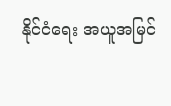နိုင်ငံရေး အယူအမြင်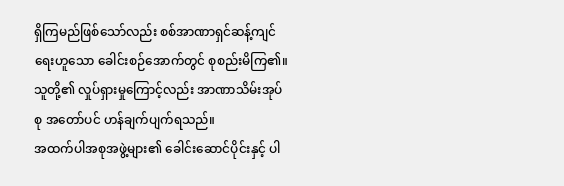ရှိကြမည်ဖြစ်သော်လည်း စစ်အာဏာရှင်ဆန့်ကျင်ရေးဟူသော ခေါင်းစဉ်အောက်တွင် စုစည်းမိကြ၏။ သူတို့၏ လှုပ်ရှားမှုကြောင့်လည်း အာဏာသိမ်းအုပ်စု အတော်ပင် ဟန်ချက်ပျက်ရသည်။
အထက်ပါအစုအဖွဲ့များ၏ ခေါင်းဆောင်ပိုင်းနှင့် ပါ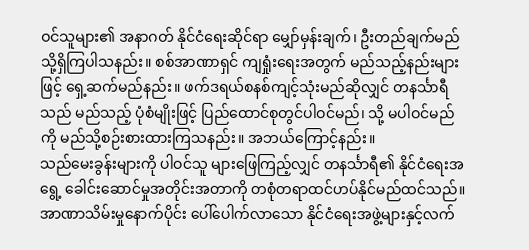ဝင်သူများ၏ အနာဂတ် နိုင်ငံရေးဆိုင်ရာ မျှော်မှန်းချက်၊ ဦးတည်ချက်မည်သို့ရှိကြပါသနည်း။ စစ်အာဏာရှင် ကျရှုံးရေးအတွက် မည်သည့်နည်းများဖြင့် ရှေ့ဆက်မည်နည်း။ ဖက်ဒရယ်စနစ်ကျင့်သုံးမည်ဆိုလျှင် တနင်္သာရီ သည် မည်သည့် ပုံစံမျိုးဖြင့် ပြည်ထောင်စုတွင်ပါဝင်မည်၊ သို့ မပါဝင်မည်ကို မည်သို့စဉ်းစားထားကြသနည်း။ အဘယ်ကြောင့်နည်း။
သည်မေးခွန်းများကို ပါဝင်သူ များဖြေကြည့်လျှင် တနင်္သာရီ၏ နိုင်ငံရေးအရွေ့ ခေါင်းဆောင်မှုအတိုင်းအတာကို တစုံတရာထင်ဟပ်နိုင်မည်ထင်သည်။
အာဏာသိမ်းမှုနောက်ပိုင်း ပေါ်ပေါက်လာသော နိုင်ငံရေးအဖွဲ့များနှင့်လက်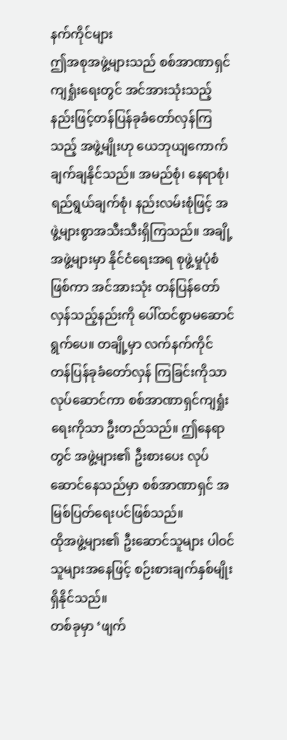နက်ကိုင်များ
ဤအစုအဖွဲ့များသည် စစ်အာဏာရှင် ကျရှုံးရေးတွင် အင်အားသုံးသည့်နည်းဖြင့်တန်ပြန်ခုခံတော်လှန်ကြသည့် အဖွဲ့မျိုးဟု ယေဘုယျကောက်ချက်ချနိုင်သည်။ အမည်စုံ၊ နေရာစုံ၊ ရည်ရွယ်ချက်စုံ၊ နည်းလမ်းစုံဖြင့် အဖွဲ့များစွာအသီးသီးရှိကြသည်။ အချို့အဖွဲ့များမှာ နိုင်ငံရေးအရ စုဖွဲ့မှုပုံစံဖြစ်ကာ အင်အားသုံး တန်ပြန်တော်လှန်သည့်နည်းကို ပေါ်ထင်စွာမဆောင်ရွက်ပေ။ တချို့မှာ လက်နက်ကိုင် တန်ပြန်ခုခံတော်လှန် ကြခြင်းကိုသာ လုပ်ဆောင်ကာ စစ်အာဏာရှင်ကျရှုံးရေးကိုသာ ဦးတည်သည်။ ဤနေရာတွင် အဖွဲ့များ၏ ဦးစားပေး လုပ်ဆောင်နေသည်မှာ စစ်အာဏာရှင် အမြစ်ပြတ်ရေးပင်ဖြစ်သည်။
ထိုအဖွဲ့များ၏ ဦးဆောင်သူများ ပါဝင်သူများအနေဖြင့် စဉ်းစားချက်နှစ်မျိုးရှိနိုင်သည်။
တစ်ခုမှာ ‘ဖျက်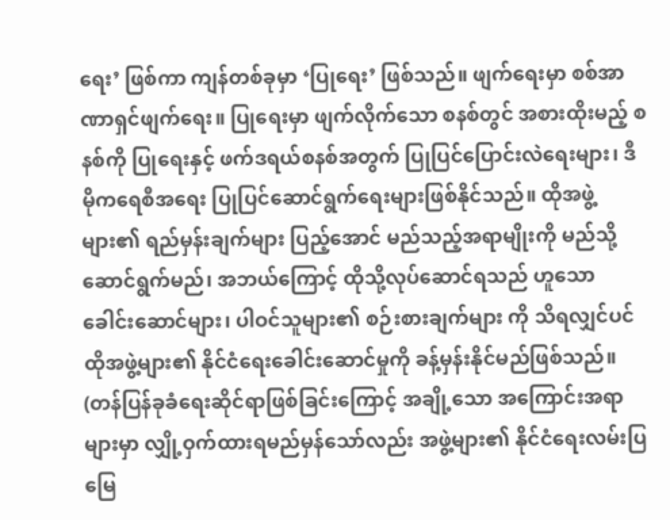ရေး’ ဖြစ်ကာ ကျန်တစ်ခုမှာ ‘ပြုရေး’ ဖြစ်သည်။ ဖျက်ရေးမှာ စစ်အာဏာရှင်ဖျက်ရေး။ ပြုရေးမှာ ဖျက်လိုက်သော စနစ်တွင် အစားထိုးမည့် စနစ်ကို ပြုရေးနှင့် ဖက်ဒရယ်စနစ်အတွက် ပြုပြင်ပြောင်းလဲရေးများ၊ ဒီမိုကရေစီအရေး ပြုပြင်ဆောင်ရွက်ရေးများဖြစ်နိုင်သည်။ ထိုအဖွဲ့များ၏ ရည်မှန်းချက်များ ပြည့်အောင် မည်သည့်အရာမျိုးကို မည်သို့ဆောင်ရွက်မည်၊ အဘယ်ကြောင့် ထိုသို့လုပ်ဆောင်ရသည် ဟူသော ခေါင်းဆောင်များ၊ ပါဝင်သူများ၏ စဉ်းစားချက်များ ကို သိရလျှင်ပင် ထိုအဖွဲ့များ၏ နိုင်ငံရေးခေါင်းဆောင်မှုကို ခန့်မှန်းနိုင်မည်ဖြစ်သည်။ (တန်ပြန်ခုခံရေးဆိုင်ရာဖြစ်ခြင်းကြောင့် အချို့သော အကြောင်းအရာများမှာ လျှို့ဝှက်ထားရမည်မှန်သော်လည်း အဖွဲ့များ၏ နိုင်ငံရေးလမ်းပြမြေ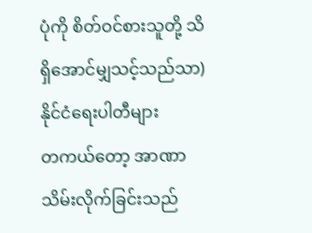ပုံကို စိတ်ဝင်စားသူတို့ သိရှိအောင်မျှသင့်သည်သာ)
နိုင်ငံရေးပါတီများ
တကယ်တော့ အာဏာသိမ်းလိုက်ခြင်းသည်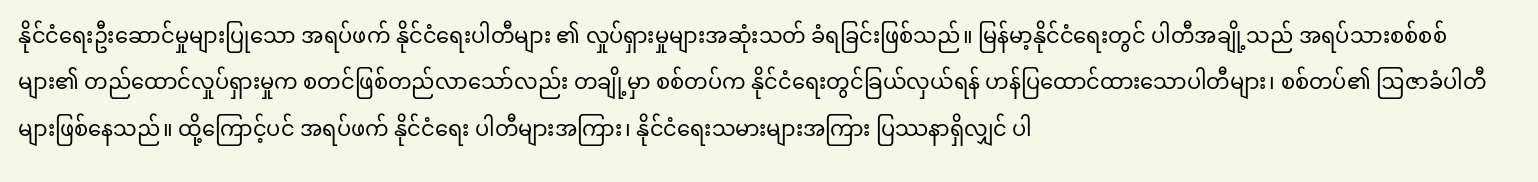နိုင်ငံရေးဦးဆောင်မှုများပြုသော အရပ်ဖက် နိုင်ငံရေးပါတီများ ၏ လှုပ်ရှားမှုများအဆုံးသတ် ခံရခြင်းဖြစ်သည်။ မြန်မာ့နိုင်ငံရေးတွင် ပါတီအချို့သည် အရပ်သားစစ်စစ်များ၏ တည်ထောင်လှုပ်ရှားမှုက စတင်ဖြစ်တည်လာသော်လည်း တချို့မှာ စစ်တပ်က နိုင်ငံရေးတွင်ခြယ်လှယ်ရန် ဟန်ပြထောင်ထားသောပါတီများ၊ စစ်တပ်၏ ဩဇာခံပါတီများဖြစ်နေသည်။ ထို့ကြောင့်ပင် အရပ်ဖက် နိုင်ငံရေး ပါတီများအကြား၊ နိုင်ငံရေးသမားများအကြား ပြဿနာရှိလျှင် ပါ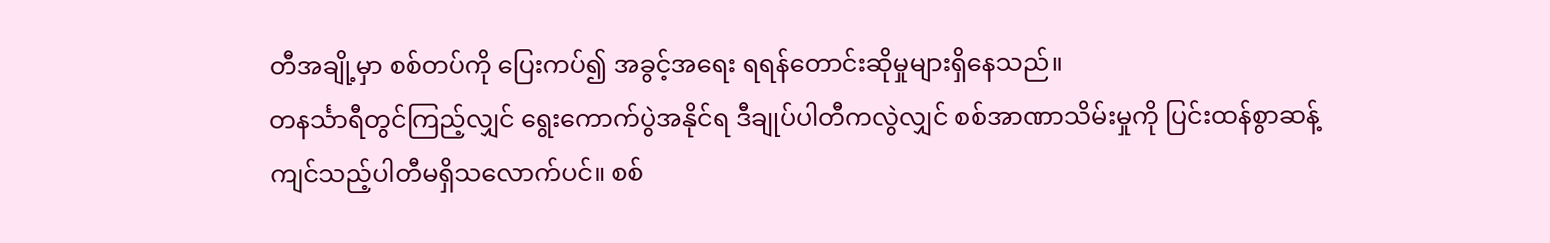တီအချို့မှာ စစ်တပ်ကို ပြေးကပ်၍ အခွင့်အရေး ရရန်တောင်းဆိုမှုများရှိနေသည်။
တနင်္သာရီတွင်ကြည့်လျှင် ရွေးကောက်ပွဲအနိုင်ရ ဒီချုပ်ပါတီကလွဲလျှင် စစ်အာဏာသိမ်းမှုကို ပြင်းထန်စွာဆန့်ကျင်သည့်ပါတီမရှိသလောက်ပင်။ စစ်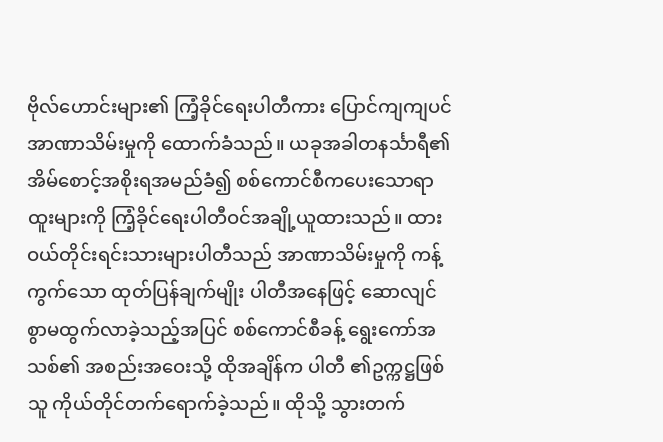ဗိုလ်ဟောင်းများ၏ ကြံ့ခိုင်ရေးပါတီကား ပြောင်ကျကျပင်အာဏာသိမ်းမှုကို ထောက်ခံသည်။ ယခုအခါတနင်္သာရီ၏ အိမ်စောင့်အစိုးရအမည်ခံ၍ စစ်ကောင်စီကပေးသောရာထူးများကို ကြံ့ခိုင်ရေးပါတီဝင်အချို့ယူထားသည်။ ထားဝယ်တိုင်းရင်းသားများပါတီသည် အာဏာသိမ်းမှုကို ကန့်ကွက်သော ထုတ်ပြန်ချက်မျိုး ပါတီအနေဖြင့် ဆောလျင်စွာမထွက်လာခဲ့သည့်အပြင် စစ်ကောင်စီခန့် ရွေးကော်အသစ်၏ အစည်းအဝေးသို့ ထိုအချိန်က ပါတီ ၏ဥက္ကဋ္ဌဖြစ်သူ ကိုယ်တိုင်တက်ရောက်ခဲ့သည်။ ထိုသို့ သွားတက်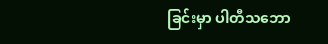ခြင်းမှာ ပါတီသဘော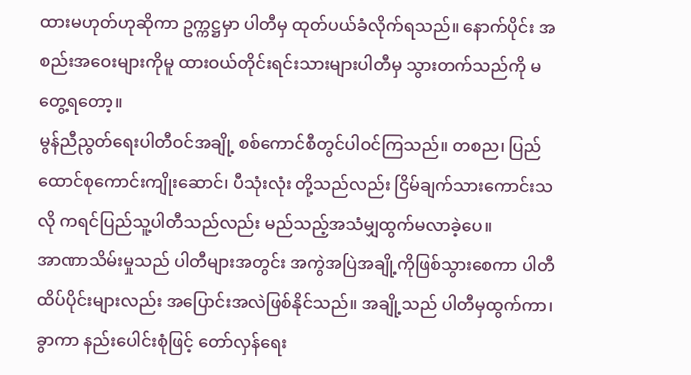ထားမဟုတ်ဟုဆိုကာ ဥက္ကဋ္ဌမှာ ပါတီမှ ထုတ်ပယ်ခံလိုက်ရသည်။ နောက်ပိုင်း အစည်းအဝေးများကိုမူ ထားဝယ်တိုင်းရင်းသားများပါတီမှ သွားတက်သည်ကို မတွေ့ရတော့။
မွန်ညီညွတ်ရေးပါတီဝင်အချို့ စစ်ကောင်စီတွင်ပါဝင်ကြသည်။ တစည၊ ပြည်ထောင်စုကောင်းကျိုးဆောင်၊ ပီသုံးလုံး တို့သည်လည်း ငြိမ်ချက်သားကောင်းသလို ကရင်ပြည်သူ့ပါတီသည်လည်း မည်သည့်အသံမျှထွက်မလာခဲ့ပေ။
အာဏာသိမ်းမှုသည် ပါတီများအတွင်း အကွဲအပြဲအချို့ကိုဖြစ်သွားစေကာ ပါတီထိပ်ပိုင်းများလည်း အပြောင်းအလဲဖြစ်နိုင်သည်။ အချို့သည် ပါတီမှထွက်ကာ၊ ခွာကာ နည်းပေါင်းစုံဖြင့် တော်လှန်ရေး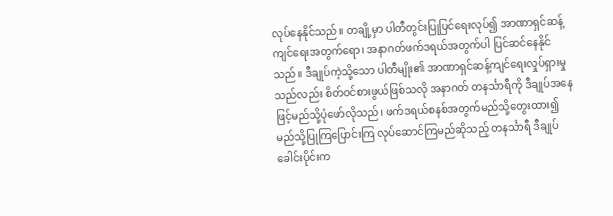လုပ်နေနိုင်သည်။ တချို့မှာ ပါတီတွင်းပြုပြင်ရေးလုပ်၍ အာဏာရှင်ဆန့်ကျင်ရေးအတွက်ရော၊ အနာဂတ်ဖက်ဒရယ်အတွက်ပါ ပြင်ဆင်နေနိုင်သည်။ ဒီချုပ်ကဲ့သို့သော ပါတီမျိုး၏ အာဏာရှင်ဆန့်ကျင်ရေးလှုပ်ရှားမှုသည်လည်း စိတ်ဝင်စားဖွယ်ဖြစ်သလို အနာဂတ် တနင်္သာရီကို ဒီချုပ်အနေဖြင့်မည်သို့ပုံဖော်လိုသည်၊ ဖက်ဒရယ်စနစ်အတွက်မည်သို့တွေးထား၍ မည်သို့ပြုကြပြောင်းကြ လုပ်ဆောင်ကြမည်ဆိုသည့် တနင်္သာရီ ဒီချုပ်ခေါင်းပိုင်းက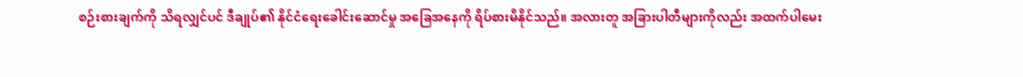စဉ်းစားချက်ကို သိရလျှင်ပင် ဒီချုပ်၏ နိုင်ငံရေးခေါင်းဆောင်မှု အခြေအနေကို ရိပ်စားမိနိုင်သည်။ အလားတူ အခြားပါတီများကိုလည်း အထက်ပါမေး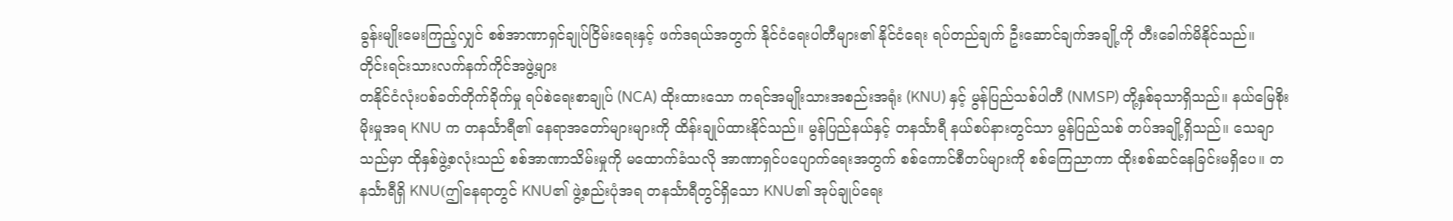ခွန်းမျိုးမေးကြည့်လျှင် စစ်အာဏာရှင်ချုပ်ငြိမ်းရေးနှင့် ဖက်ဒရယ်အတွက် နိုင်ငံရေးပါတီများ၏ နိုင်ငံရေး ရပ်တည်ချက် ဦးဆောင်ချက်အချို့ကို တီးခေါက်မိနိုင်သည်။
တိုင်းရင်းသားလက်နက်ကိုင်အဖွဲ့များ
တနိုင်ငံလုံးပစ်ခတ်တိုက်ခိုက်မှု ရပ်စဲရေးစာချုပ် (NCA) ထိုးထားသော ကရင်အမျိုးသားအစည်းအရုံး (KNU) နှင့် မွန်ပြည်သစ်ပါတီ (NMSP) တို့နှစ်ခုသာရှိသည်။ နယ်မြေစိုးမိုးမှုအရ KNU က တနင်္သာရီ၏ နေရာအတော်များများကို ထိန်းချုပ်ထားနိုင်သည်။ မွန်ပြည်နယ်နှင့် တနင်္သာရီ နယ်စပ်နားတွင်သာ မွန်ပြည်သစ် တပ်အချို့ရှိသည်။ သေချာသည်မှာ ထိုနှစ်ဖွဲ့စလုံးသည် စစ်အာဏာသိမ်းမှုကို မထောက်ခံသလို အာဏာရှင်ပပျောက်ရေးအတွက် စစ်ကောင်စီတပ်များကို စစ်ကြေညာကာ ထိုးစစ်ဆင်နေခြင်းမရှိပေ။ တနင်္သာရီရှိ KNU(ဤနေရာတွင် KNU၏ ဖွဲ့စည်းပုံအရ တနင်္သာရီတွင်ရှိသော KNU၏ အုပ်ချုပ်ရေး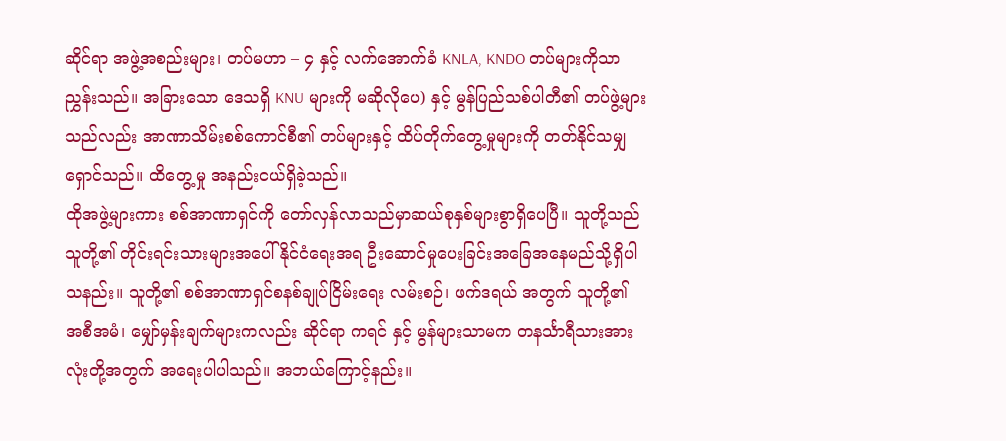ဆိုင်ရာ အဖွဲ့အစည်းများ၊ တပ်မဟာ – ၄ နှင့် လက်အောက်ခံ KNLA, KNDO တပ်များကိုသာညွှန်းသည်။ အခြားသော ဒေသရှိ KNU များကို မဆိုလိုပေ) နှင့် မွန်ပြည်သစ်ပါတီ၏ တပ်ဖွဲ့များသည်လည်း အာဏာသိမ်းစစ်ကောင်စီ၏ တပ်များနှင့် ထိပ်တိုက်တွေ့မှုများကို တတ်နိုင်သမျှရှောင်သည်။ ထိတွေ့မှု အနည်းငယ်ရှိခဲ့သည်။
ထိုအဖွဲ့များကား စစ်အာဏာရှင်ကို တော်လှန်လာသည်မှာဆယ်စုနှစ်များစွာရှိပေပြီ။ သူတို့သည် သူတို့၏ တိုင်းရင်းသားများအပေါ် နိုင်ငံရေးအရ ဦးဆောင်မှုပေးခြင်းအခြေအနေမည်သို့ရှိပါသနည်း။ သူတို့၏ စစ်အာဏာရှင်စနစ်ချုပ်ငြိမ်းရေး လမ်းစဉ်၊ ဖက်ဒရယ် အတွက် သူတို့၏ အစီအမံ၊ မျှော်မှန်းချက်များကလည်း ဆိုင်ရာ ကရင် နှင့် မွန်များသာမက တနင်္သာရီသားအားလုံးတို့အတွက် အရေးပါပါသည်။ အဘယ်ကြောင့်နည်း။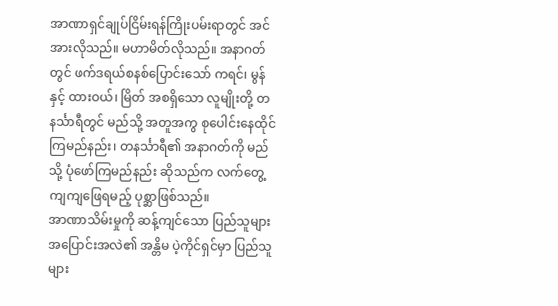အာဏာရှင်ချုပ်ငြိမ်းရန်ကြိုးပမ်းရာတွင် အင်အားလိုသည်။ မဟာမိတ်လိုသည်။ အနာဂတ်တွင် ဖက်ဒရယ်စနစ်ပြောင်းသော် ကရင်၊ မွန် နှင့် ထားဝယ်၊ မြိတ် အစရှိသော လူမျိုးတို့ တနင်္သာရီတွင် မည်သို့ အတူအကွ စုပေါင်းနေထိုင်ကြမည်နည်း၊ တနင်္သာရီ၏ အနာဂတ်ကို မည်သို့ ပုံဖော်ကြမည်နည်း ဆိုသည်က လက်တွေ့ကျကျဖြေရမည့် ပုစ္ဆာဖြစ်သည်။
အာဏာသိမ်းမှုကို ဆန့်ကျင်သော ပြည်သူများ
အပြောင်းအလဲ၏ အန္တိမ ပဲ့ကိုင်ရှင်မှာ ပြည်သူများ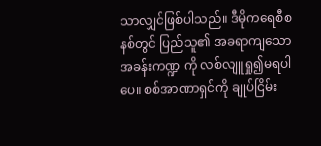သာလျှင်ဖြစ်ပါသည်။ ဒီမိုကရေစီစနစ်တွင် ပြည်သူ၏ အခရာကျသော အခန်းကဏ္ဍ ကို လစ်လျူရှု၍မရပါပေ။ စစ်အာဏာရှင်ကို ချုပ်ငြိမ်း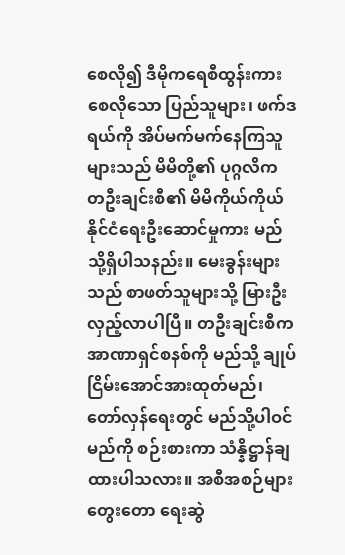စေလို၍ ဒီမိုကရေစီထွန်းကားစေလိုသော ပြည်သူများ၊ ဖက်ဒရယ်ကို အိပ်မက်မက်နေကြသူများသည် မိမိတို့၏ ပုဂ္ဂလိက တဦးချင်းစီ၏ မိမိကိုယ်ကိုယ် နိုင်ငံရေးဦးဆောင်မှုကား မည်သို့ရှိပါသနည်း။ မေးခွန်းများသည် စာဖတ်သူများသို့ မြားဦးလှည့်လာပါပြီ။ တဦးချင်းစီက အာဏာရှင်စနစ်ကို မည်သို့ ချုပ်ငြိမ်းအောင်အားထုတ်မည်၊ တော်လှန်ရေးတွင် မည်သို့ပါဝင်မည်ကို စဉ်းစားကာ သံန္နိဋ္ဌာန်ချထားပါသလား။ အစီအစဉ်များတွေးတော ရေးဆွဲ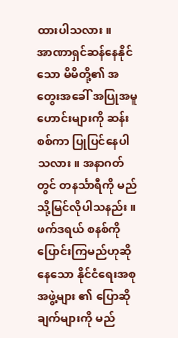ထားပါသလား။
အာဏာရှင်ဆန်နေနိုင်သော မိမိတို့၏ အတွေးအခေါ် အပြုအမူဟောင်းများကို ဆန်းစစ်ကာ ပြုပြင်နေပါသလား။ အနာဂတ်တွင် တနင်္သာရီကို မည်သို့မြင်လိုပါသနည်း။ ဖက်ဒရယ် စနစ်ကို ပြောင်းကြမည်ဟုဆိုနေသော နိုင်ငံရေးအစုအဖွဲ့များ ၏ ပြောဆိုချက်များကို မည်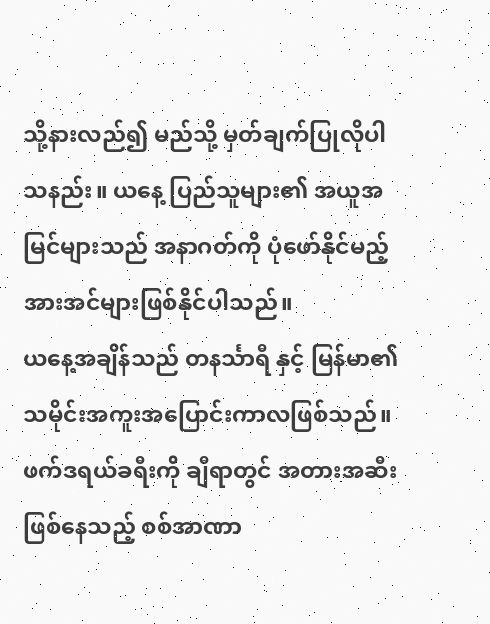သို့နားလည်၍ မည်သို့ မှတ်ချက်ပြုလိုပါသနည်း။ ယနေ့ ပြည်သူများ၏ အယူအမြင်များသည် အနာဂတ်ကို ပုံဖော်နိုင်မည့် အားအင်များဖြစ်နိုင်ပါသည်။
ယနေ့အချိန်သည် တနင်္သာရီ နှင့် မြန်မာ၏ သမိုင်းအကူးအပြောင်းကာလဖြစ်သည်။ ဖက်ဒရယ်ခရီးကို ချီရာတွင် အတားအဆီးဖြစ်နေသည့် စစ်အာဏာ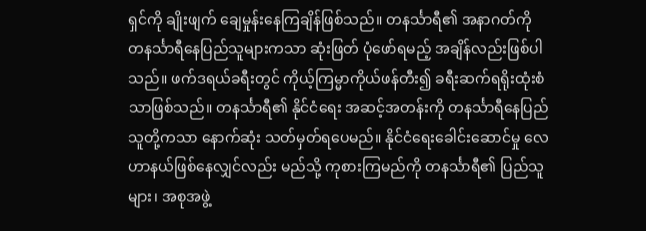ရှင်ကို ချိုးဖျက် ချေမှုန်းနေကြချိန်ဖြစ်သည်။ တနင်္သာရီ၏ အနာဂတ်ကို တနင်္သာရီနေပြည်သူများကသာ ဆုံးဖြတ် ပုံဖော်ရမည့် အချိန်လည်းဖြစ်ပါသည်။ ဖက်ဒရယ်ခရီးတွင် ကိုယ့်ကြမ္မာကိုယ်ဖန်တီး၍ ခရီးဆက်ရရိုးထုံးစံသာဖြစ်သည်။ တနင်္သာရီ၏ နိုင်ငံရေး အဆင့်အတန်းကို တနင်္သာရီနေပြည်သူတို့ကသာ နောက်ဆုံး သတ်မှတ်ရပေမည်။ နိုင်ငံရေးခေါင်းဆောင်မှု လေဟာနယ်ဖြစ်နေလျှင်လည်း မည်သို့ ကုစားကြမည်ကို တနင်္သာရီ၏ ပြည်သူများ၊ အစုအဖွဲ့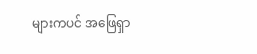များကပင် အဖြေရှာ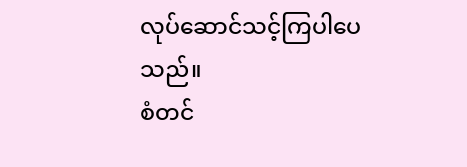လုပ်ဆောင်သင့်ကြပါပေသည်။
စံတင်